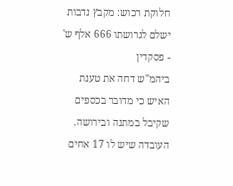חלוקת רכוש: מקבץ נדבות ישלם לגרושתו 666 אלף ש' - פסקדין
ביהמ"ש דחה את טענת האיש כי מדובר בכספים שקיבל במתנה ובירושה. העובדה שיש לו 17 אחים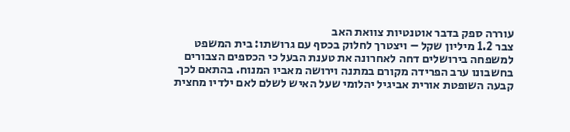עוררה ספק בדבר אוטנטיות צוואת האב
צבר 1.2 מיליון שקל – ויצטרך לחלוק בכסף עם גרושתו: בית המשפט למשפחה בירושלים דחה לאחרונה את טענת הבעל כי הכספים הצבורים בחשבונו ערב הפרידה מקורם במתנה וירושה מאביו המנוח. בהתאם לכך קבעה השופטת אורית אביגיל יהלומי שעל האיש לשלם לאם ילדיו מחצית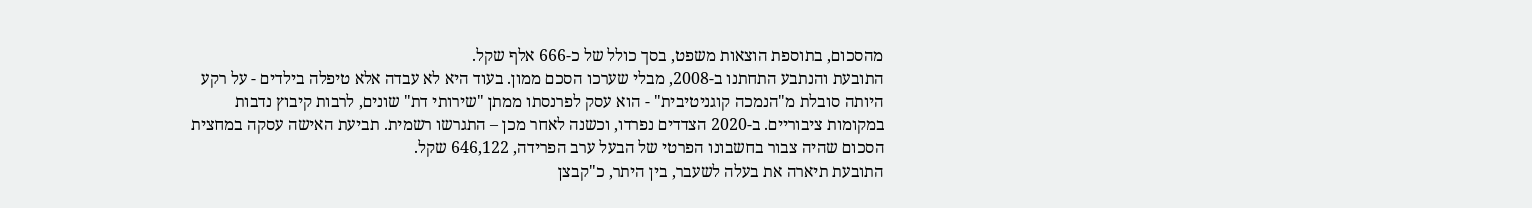מהסכום, בתוספת הוצאות משפט, בסך כולל של כ-666 אלף שקל.
התובעת והנתבע התחתנו ב-2008, מבלי שערכו הסכם ממון. בעוד היא לא עבדה אלא טיפלה בילדים - על רקע היותה סובלת מ"הנמכה קוגניטיבית" - הוא עסק לפרנסתו ממתן "שירותי דת" שונים, לרבות קיבוץ נדבות במקומות ציבוריים. ב-2020 הצדדים נפרדו, וכשנה לאחר מכן – התגרשו רשמית. תביעת האישה עסקה במחצית הסכום שהיה צבור בחשבונו הפרטי של הבעל ערב הפרידה, 646,122 שקל.
התובעת תיארה את בעלה לשעבר, בין היתר, כ"קבצן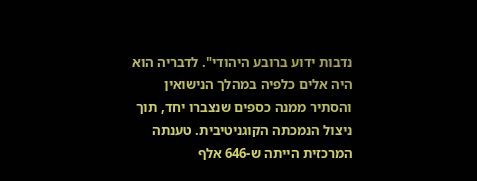נדבות ידוע ברובע היהודי". לדבריה הוא היה אלים כלפיה במהלך הנישואין והסתיר ממנה כספים שנצברו יחד, תוך ניצול הנמכתה הקוגניטיבית. טענתה המרכזית הייתה ש-646 אלף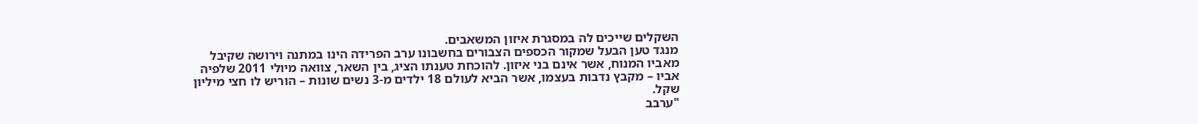השקלים שייכים לה במסגרת איזון המשאבים.
מנגד טען הבעל שמקור הכספים הצבורים בחשבונו ערב הפרידה הינו במתנה וירושה שקיבל מאביו המנוח, אשר אינם בני איזון. להוכחת טענתו הציג, בין השאר, צוואה מיולי 2011 שלפיה אביו – מקבץ נדבות בעצמו, אשר הביא לעולם 18 ילדים מ-3 נשים שונות – הוריש לו חצי מיליון שקל.
"ערבב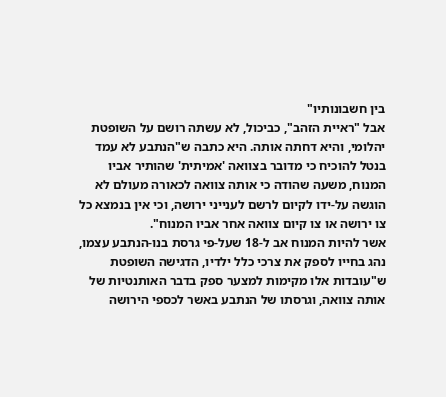בין חשבונותיו"
אבל "ראיית הזהב", כביכול, לא עשתה רושם על השופטת יהלומי, והיא דחתה אותה. היא כתבה ש"הנתבע לא עמד בנטל להוכיח כי מדובר בצוואה 'אמיתית' שהותיר אביו המנוח, משעה שהודה כי אותה צוואה לכאורה מעולם לא הוגשה על-ידו לקיום לרשם לענייני ירושה, וכי אין בנמצא כל צו ירושה או צו קיום צוואה אחר אביו המנוח".
אשר להיות המנוח אב ל-18 שעל-פי גרסת בנו-הנתבע עצמו, נהג בחייו לספק את צרכי כלל ילדיו, הדגישה השופטת ש"עובדות אלו מקימות למצער ספק בדבר האותנטיות של אותה צוואה, וגרסתו של הנתבע באשר לכספי הירושה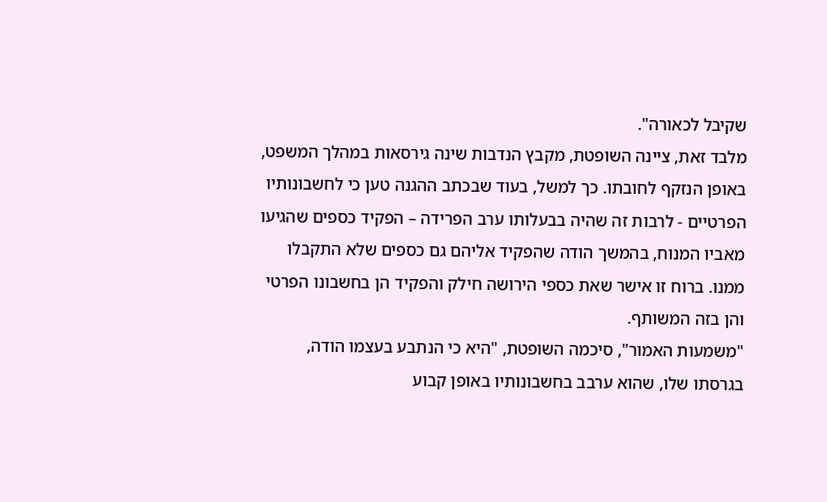שקיבל לכאורה".
מלבד זאת, ציינה השופטת, מקבץ הנדבות שינה גירסאות במהלך המשפט, באופן הנזקף לחובתו. כך למשל, בעוד שבכתב ההגנה טען כי לחשבונותיו הפרטיים - לרבות זה שהיה בבעלותו ערב הפרידה – הפקיד כספים שהגיעו מאביו המנוח, בהמשך הודה שהפקיד אליהם גם כספים שלא התקבלו ממנו. ברוח זו אישר שאת כספי הירושה חילק והפקיד הן בחשבונו הפרטי והן בזה המשותף.
"משמעות האמור", סיכמה השופטת, "היא כי הנתבע בעצמו הודה, בגרסתו שלו, שהוא ערבב בחשבונותיו באופן קבוע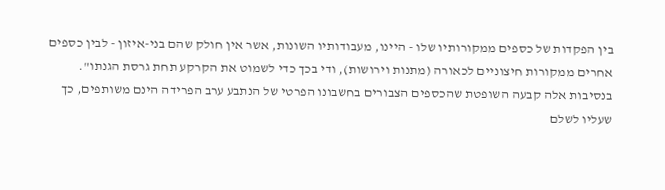בין הפקדות של כספים ממקורותיו שלו - היינו, מעבודותיו השונות, אשר אין חולק שהם בני-איזון - לבין כספים אחרים ממקורות חיצוניים לכאורה (מתנות וירושות), ודי בכך כדי לשמוט את הקרקע תחת גרסת הגנתו".
בנסיבות אלה קבעה השופטת שהכספים הצבורים בחשבונו הפרטי של הנתבע ערב הפרידה הינם משותפים, כך שעליו לשלם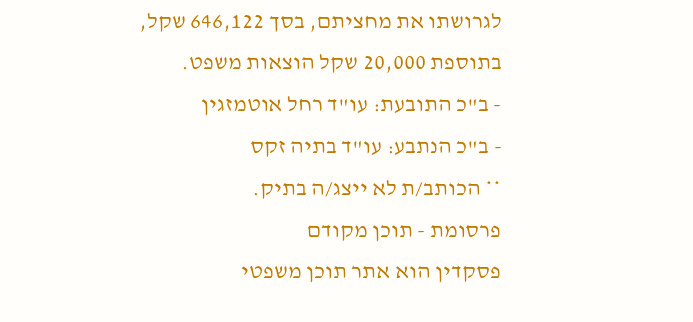לגרושתו את מחציתם, בסך 646,122 שקל, בתוספת 20,000 שקל הוצאות משפט.
- ב"כ התובעת: עו"ד רחל אוטמזגין
- ב"כ הנתבע: עו"ד בתיה זקס
** הכותב/ת לא ייצג/ה בתיק.
פרסומת - תוכן מקודם
פסקדין הוא אתר תוכן משפטי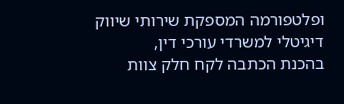ופלטפורמה המספקת שירותי שיווק דיגיטלי למשרדי עורכי דין,
בהכנת הכתבה לקח חלק צוות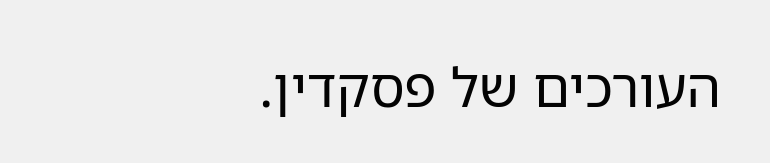העורכים של פסקדין.